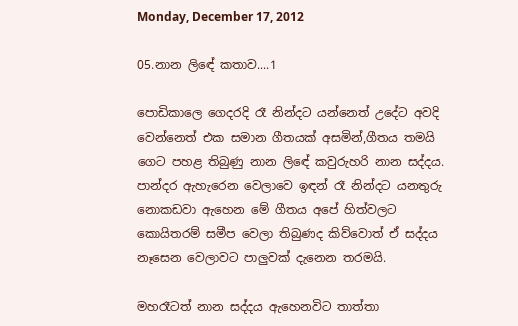Monday, December 17, 2012

05.නාන ලිඳේ කතාව....1

පොඩිකාලෙ ගෙදරදි රෑ නින්දට යන්නෙත් උදේට අවදි වෙන්නෙත් එක සමාන ගීතයක් අසමින්,ගීතය තමයි ගෙට පහළ තිබුණු නාන ලිඳේ කවුරුහරි නාන සද්දය.
පාන්දර ඇහැරෙන වෙලාවෙ ඉඳන් රෑ නින්දට යනතුරු නොකඩවා ඇහෙන මේ ගීතය අපේ හිත්වලට කොයිතරම් සමීප වෙලා තිබුණද කිව්වොත් ඒ සද්දය නෑසෙන වෙලාවට පාලුවක් දැනෙන තරමයි.

මහරෑටත් නාන සද්දය ඇහෙනවිට තාත්තා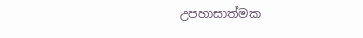උපහාසාත්මක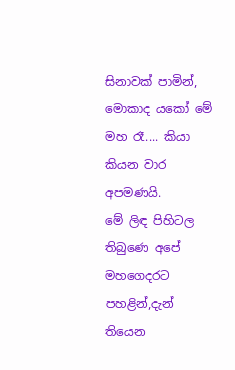සිනාවක් පාමින්,
මොකාද යකෝ මේ මහ රෑ.... කියා කියන වාර අපමණයි.
මේ ලිඳ පිහිටල තිබුණෙ අපේ මහගෙදරට පහළින්,දැන් තියෙන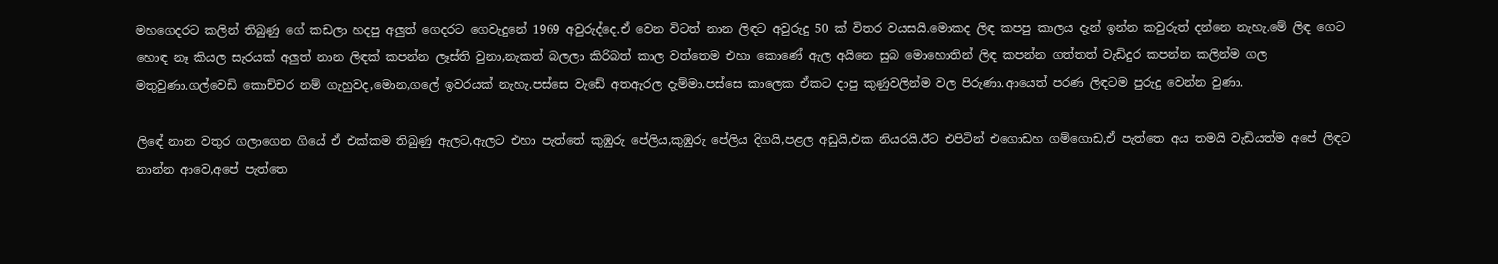මහගෙදරට කලින් තිබුණු ගේ කඩලා හදපු අලුත් ගෙදරට ගෙවැදුනේ 1969 අවුරුද්දෙ.ඒ වෙන විටත් නාන ලිඳට අවුරුදු 50 ක් විතර වයසයි.මොකද ලිඳ කපපු කාලය දැන් ඉන්න කවුරුත් දන්නෙ නැහැ.මේ ලිඳ ගෙට හොඳ නෑ කියල සැරයක් අලුත් නාන ලිඳක් කපන්න ලෑස්ති වුනා,නැකත් බලලා කිරිබත් කාල වත්තෙම එහා කොණේ ඇල අයිනෙ සුබ මොහොතින් ලිඳ කපන්න ගත්තත් වැඩිදුර කපන්න කලින්ම ගල මතුවුණා.ගල්වෙඩි කොච්චර නම් ගැහුවද,මොන,ගලේ ඉවරයක් නැහැ.පස්සෙ වැඩේ අතඇරල දැම්මා.පස්සෙ කාලෙක ඒකට දාපු කුණුවලින්ම වල පිරුණා.ආයෙත් පරණ ලිඳටම පුරුදු වෙන්න වුණා.

ලිඳේ නාන වතුර ගලාගෙන ගියේ ඒ එක්කම තිබුණු ඇලට,ඇලට එහා පැත්තේ කුඹුරු පේලිය,කුඹුරු පේලිය දිගයි,පළල අඩුයි,එක නියරයි.ඊට එපිටින් එගොඩහ ගම්ගොඩ,ඒ පැත්තෙ අය තමයි වැඩියත්ම අපේ ලිඳට නාන්න ආවෙ,අපේ පැත්තෙ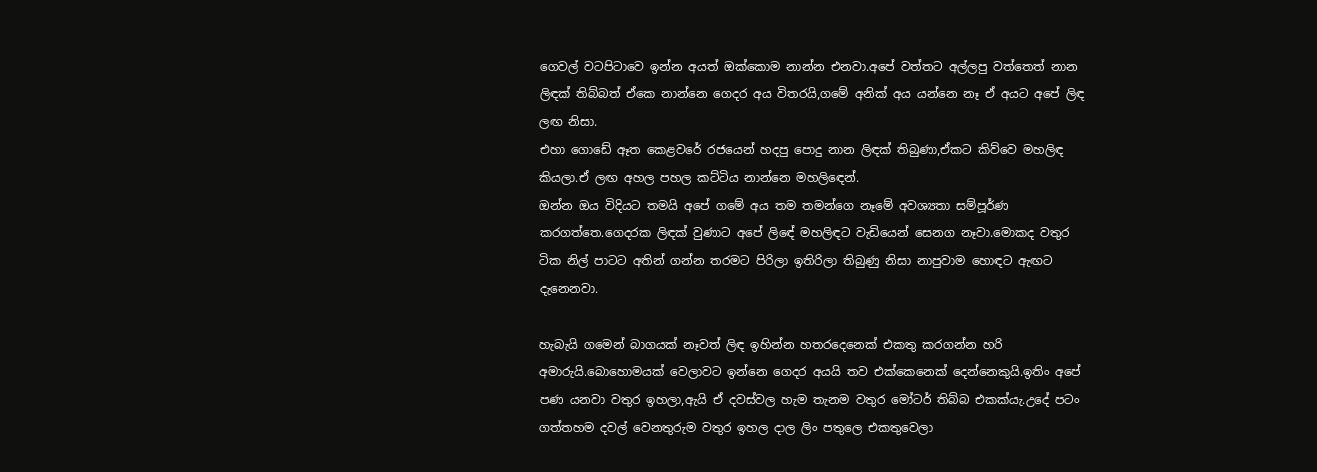ගෙවල් වටපිටාවෙ ඉන්න අයත් ඔක්කොම නාන්න එනවා.අපේ වත්තට අල්ලපු වත්තෙත් නාන ලිඳක් තිබ්බත් ඒකෙ නාන්නෙ ගෙදර අය විතරයි,ගමේ අනික් අය යන්නෙ නෑ ඒ අයට අපේ ලිඳ ලඟ නිසා.
එහා ගොඩේ ඈත කෙළවරේ රජයෙන් හදපු පොදු නාන ලිඳක් තිබුණා,ඒකට කිව්වෙ මහලිඳ කියලා.ඒ ලඟ අහල පහල කට්ටිය නාන්නෙ මහලිඳෙන්.
ඔන්න ඔය විදියට තමයි අපේ ගමේ අය තම තමන්ගෙ නෑමේ අවශ්‍යතා සම්පූර්ණ කරගත්තෙ.ගෙදරක ලිඳක් වුණාට අපේ ලිඳේ මහලිඳට වැඩියෙන් සෙනග නෑවා.මොකද වතුර ටික නිල් පාටට අතින් ගන්න තරමට පිරිලා ඉතිරිලා තිබුණු නිසා නාපුවාම හොඳට ඇඟට දැනෙනවා.

හැබැයි ගමෙන් බාගයක් නෑවත් ලිඳ ඉහින්න හතරදෙනෙක් එකතු කරගන්න හරි අමාරුයි.බොහොමයක් වෙලාවට ඉන්නෙ ගෙදර අයයි තව එක්කෙනෙක් දෙන්නෙකුයි.ඉතිං අපේ පණ යනවා වතුර ඉහලා,ඇයි ඒ දවස්වල හැම තැනම වතුර මෝටර් තිබ්බ එකක්යැ.උදේ පටං ගත්තහම දවල් වෙනතුරුම වතුර ඉහල දාල ලිං පතුලෙ එකතුවෙලා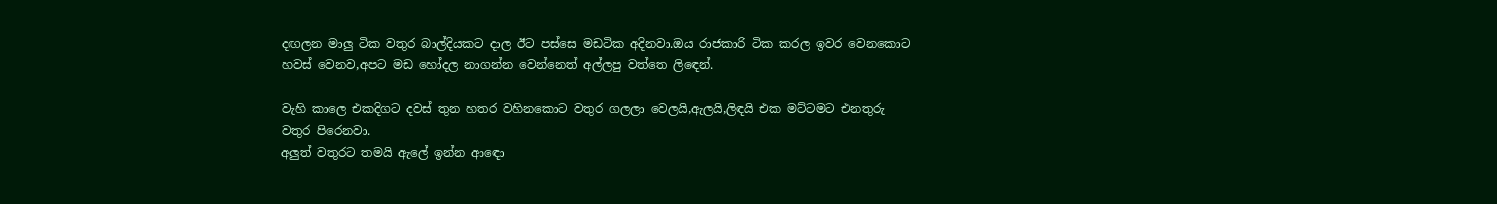දඟලන මාලු ටික වතුර බාල්දියකට දාල ඊට පස්සෙ මඩටික අදිනවා.ඔය රාජකාරි ටික කරල ඉවර වෙනකොට හවස් වෙනව,අපට මඩ හෝදල නාගන්න වෙන්නෙත් අල්ලපු වත්තෙ ලිඳෙන්.

වැහි කාලෙ එකදිගට දවස් තුන හතර වහිනකොට වතුර ගලලා වෙලයි,ඇලයි,ලිඳයි එක මට්ටමට එනතුරු වතුර පිරෙනවා.
අලුත් වතුරට තමයි ඇලේ ඉන්න ආඳො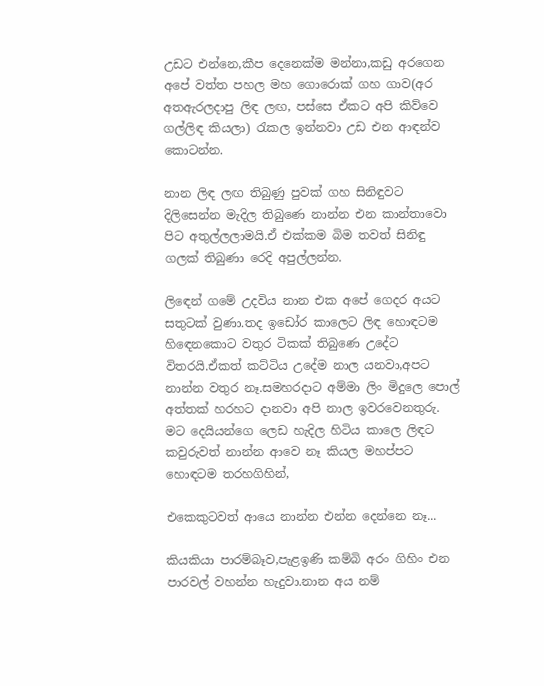උඩට එන්නෙ,කීප දෙනෙක්ම මන්නා,කඩු අරගෙන අපේ වත්ත පහල මහ ගොරොක් ගහ ගාව(අර අතඇරලදාපු ලිඳ ලඟ, පස්සෙ ඒකට අපි කිව්වෙ ගල්ලිඳ කියලා) රැකල ඉන්නවා උඩ එන ආඳන්ව කොටන්න.

නාන ලිඳ ලඟ තිබුණු පුවක් ගහ සිනිඳුවට දිලිසෙන්න මැදිල තිබුණෙ නාන්න එන කාන්තාවො පිට අතුල්ලලාමයි.ඒ එක්කම බිම තවත් සිනිඳු ගලක් තිබුණා රෙදි අපුල්ලන්න.

ලිඳෙන් ගමේ උදවිය නාන එක අපේ ගෙදර අයට සතුටක් වුණා.තද ඉඩෝර කාලෙට ලිඳ හොඳටම හිඳෙනකොට වතුර ටිකක් තිබුණෙ උදේට විතරයි.ඒකත් කට්ටිය උදේම නාල යනවා,අපට නාන්න වතුර නෑ.සමහරදාට අම්මා ලිං මිදුලෙ පොල් අත්තක් හරහට දානවා අපි නාල ඉවරවෙනතුරු.
මට දෙයියන්ගෙ ලෙඩ හැදිල හිටිය කාලෙ ලිඳට කවුරුවත් නාන්න ආවෙ නෑ කියල මහප්පට හොඳටම තරහගිහින්,

එකෙකුටවත් ආයෙ නාන්න එන්න දෙන්නෙ නෑ...

කියකියා පාරම්බෑව,පැළඉණි කම්බි අරං ගිහිං එන පාරවල් වහන්න හැදුවා.නාන අය නම්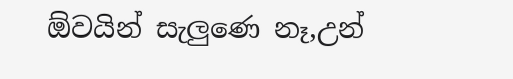ඕවයින් සැලුණෙ නෑ,උන්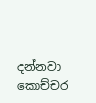දන්නවා කොච්චර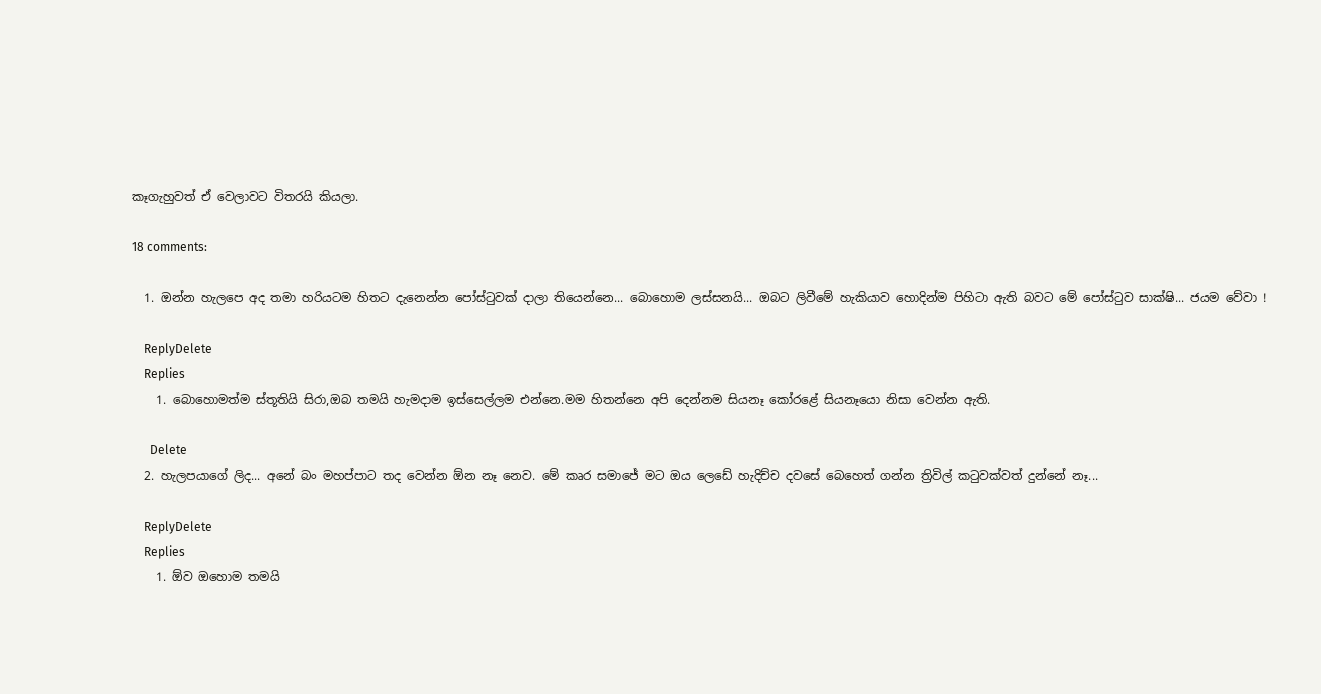කෑගැහුවත් ඒ වෙලාවට විතරයි කියලා.

18 comments:

  1. ඔන්න හැලපෙ අද තමා හරියටම හිතට දැනෙන්න පෝස්ටුවක් දාලා තියෙන්නෙ... බොහොම ලස්සනයි... ඔබට ලිවීමේ හැකියාව හොදින්ම පිහිටා ඇති බවට මේ පෝස්ටුව සාක්ෂි... ජයම වේවා !

    ReplyDelete
    Replies
    1. බොහොමත්ම ස්තූතියි සිරා,ඔබ තමයි හැමදාම ඉස්සෙල්ලම එන්නෙ.මම හිතන්නෙ අපි දෙන්නම සියනෑ කෝරළේ සියනෑයො නිසා වෙන්න ඇති.

      Delete
  2. හැලපයාගේ ලිද... අනේ බං මහප්පාට තද වෙන්න ඕන නෑ නෙව. මේ කෘර සමාජේ මට ඔය ලෙඩේ හැදිච්ච දවසේ බෙහෙත් ගන්න ත්‍රිවිල් කටුවක්වත් දුන්නේ නෑ...

    ReplyDelete
    Replies
    1. ඕව ඔහොම තමයි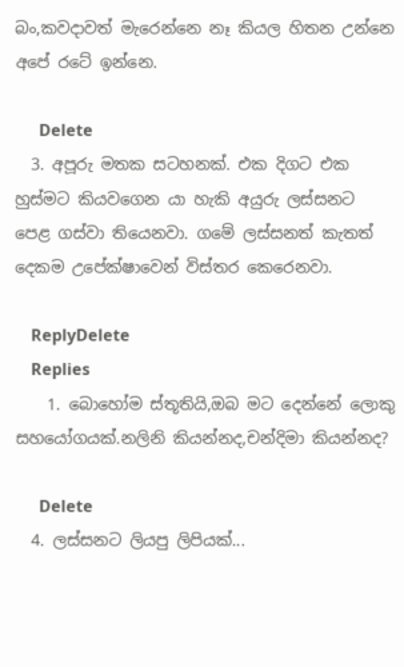බං,කවදාවත් මැරෙන්නෙ නෑ කියල හිතන උන්නෙ අපේ රටේ ඉන්නෙ.

      Delete
  3. අපූරු මතක සටහනක්. එක දිගට එක හුස්මට කියවගෙන යා හැකි අයුරු ලස්සනට පෙළ ගස්වා තියෙනවා. ගමේ ලස්සනත් කැතත් දෙකම උපේක්ෂාවෙන් විස්තර කෙරෙනවා.

    ReplyDelete
    Replies
    1. බොහෝම ස්තූතියි,ඔබ මට දෙන්නේ ලොකු සහයෝගයක්.නලිනි කියන්නද,චන්දිමා කියන්නද?

      Delete
  4. ලස්සනට ලියපු ලිපියක්...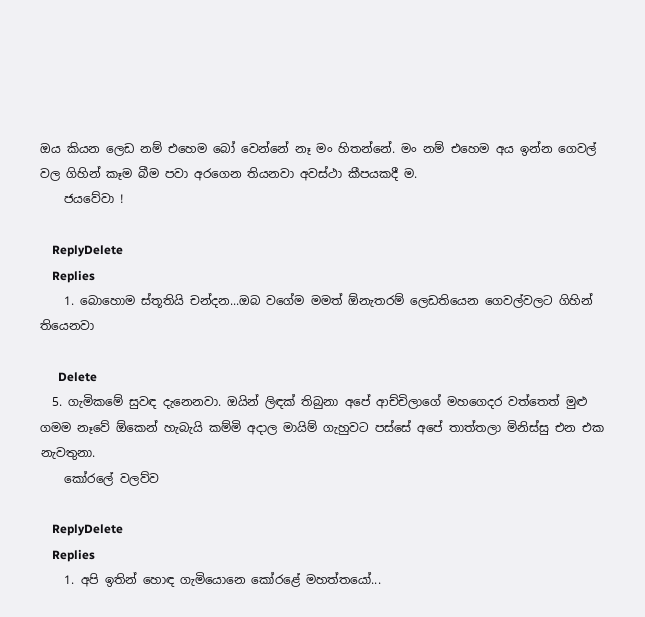ඔය කියන ලෙඩ නම් එහෙම බෝ වෙන්නේ නෑ මං හිතන්නේ. මං නම් එහෙම අය ඉන්න ගෙවල් වල ගිහින් කෑම බීම පවා අරගෙන තියනවා අවස්ථා කීපයකදී ම.
    ජයවේවා !

    ReplyDelete
    Replies
    1. බොහොම ස්තූතියි චන්දන...ඔබ වගේම මමත් ඕනැතරම් ලෙඩතියෙන ගෙවල්වලට ගිහින් තියෙනවා

      Delete
  5. ගැමිකමේ සුවඳ දැනෙනවා. ඔයින් ලිඳක් තිබුනා අපේ ආච්චිලාගේ මහගෙදර වත්තෙත් මුළු ගමම නෑවේ ඕකෙන් හැබැයි කම්මි අදාල මායිම් ගැහුවට පස්සේ අපේ තාත්තලා මිනිස්සු එන එක නැවතුනා.
    කෝරලේ වලව්ව

    ReplyDelete
    Replies
    1. අපි ඉතින් හොඳ ගැමියොනෙ කෝරළේ මහත්තයෝ...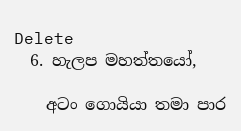Delete
  6. හැලප මහත්තයෝ,

    අටං ගොයියා තමා පාර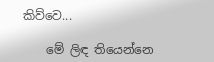කිව්වෙ...

    මේ ලිඳ තියෙන්නෙ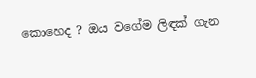කොහෙද ? ඔය වගේම ලිඳක් ගැන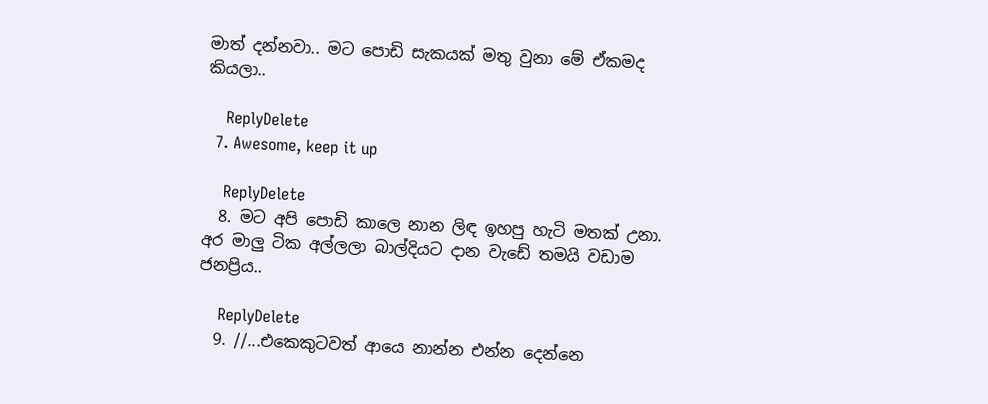මාත් දන්නවා.. මට පොඩි සැකයක් මතු වුනා මේ ඒකමද කියලා..

    ReplyDelete
  7. Awesome, keep it up

    ReplyDelete
  8. මට අපි පොඩි කාලෙ නාන ලිඳ ඉහපු හැටි මතක් උනා. අර මාලු ටික අල්ලලා බාල්දියට දාන වැඩේ තමයි වඩාම ජනප්‍රිය..

    ReplyDelete
  9. //...එකෙකුටවත් ආයෙ නාන්න එන්න දෙන්නෙ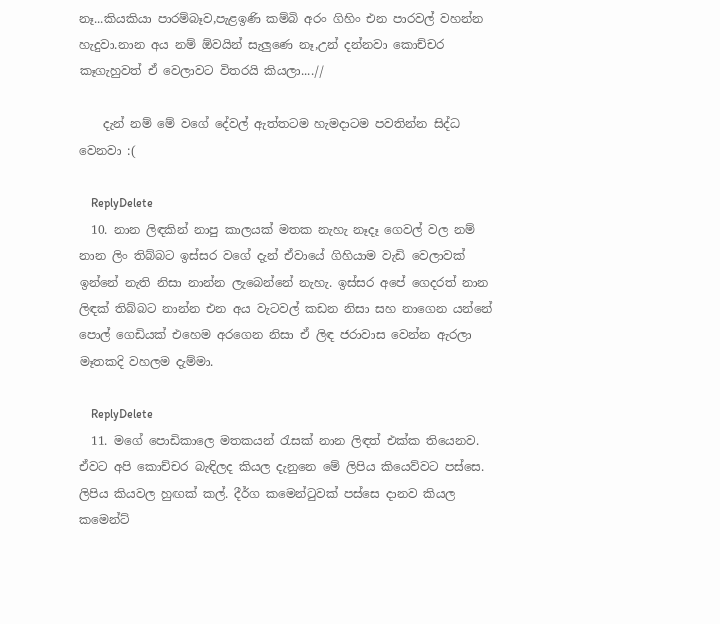නෑ...කියකියා පාරම්බෑව,පැළඉණි කම්බි අරං ගිහිං එන පාරවල් වහන්න හැදුවා.නාන අය නම් ඕවයින් සැලුණෙ නෑ,උන් දන්නවා කොච්චර කෑගැහුවත් ඒ වෙලාවට විතරයි කියලා....//

    දැන් නම් මේ වගේ දේවල් ඇත්තටම හැමදාටම පවතින්න සිද්ධ වෙනවා :(

    ReplyDelete
  10. නාන ලිඳකින් නාපු කාලයක් මතක නැහැ නෑදෑ ගෙවල් වල නම් නාන ලිං තිබ්බට ඉස්සර වගේ දැන් ඒවායේ ගිහියාම වැඩි වෙලාවක් ඉන්නේ නැති නිසා නාන්න ලැබෙන්නේ නැහැ. ඉස්සර අපේ ගෙදරත් නාන ලිඳක් තිබ්බට නාන්න එන අය වැටවල් කඩන නිසා සහ නාගෙන යන්නේ පොල් ගෙඩියක් එහෙම අරගෙන නිසා ඒ ලිඳ ජරාවාස වෙන්න ඇරලා මෑතකදි වහලම දැම්මා.

    ReplyDelete
  11. මගේ පොඩිකාලෙ මතකයන් රැසක් නාන ලිඳත් එක්ක තියෙනව. ඒවට අපි කොච්චර බැඳිලද කියල දැනුනෙ මේ ලිපිය කියෙව්වට පස්සෙ. ලිපිය කියවල හුඟක් කල්. දීර්ග කමෙන්ටුවක් පස්සෙ දානව කියල කමෙන්ට්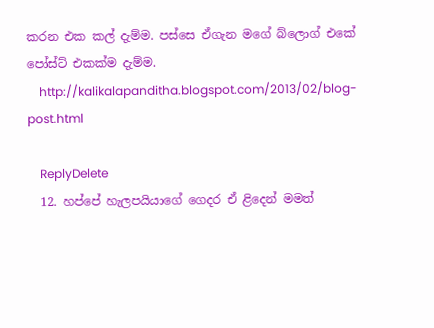කරන එක කල් දැම්ම. පස්සෙ ඒගැන මගේ බ්ලොග් එකේ පෝස්ට් එකක්ම දැම්ම.
    http://kalikalapanditha.blogspot.com/2013/02/blog-post.html

    ReplyDelete
  12. හප්පේ හැලපයියාගේ ගෙදර ඒ ළිදෙන් මමත්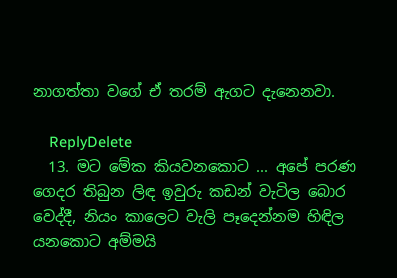නාගත්තා වගේ ඒ තරම් ඇගට දැනෙනවා.

    ReplyDelete
  13. මට මේක කියවනකොට ... අපේ පරණ ගෙදර තිබුන ලිඳ ඉවුරු කඩන් වැටිල බොර වෙද්දී, නියං කාලෙට වැලි පෑදෙන්නම හිඳිල යනකොට අම්මයි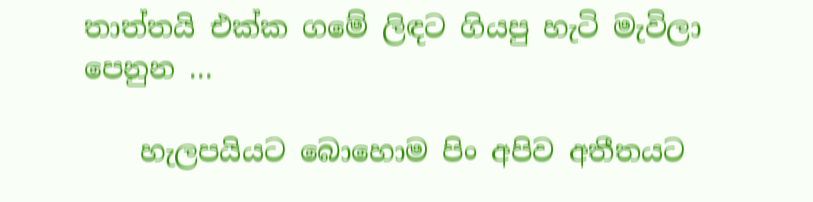තාත්තයි එක්ක ගමේ ලිඳට ගියපු හැටි මැවිලා පෙනුන ...

    හැලපයියට බොහොම පිං අපිව අතීතයට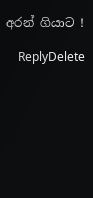අරන් ගියාට !

    ReplyDelete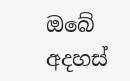ඔබේ අදහස්